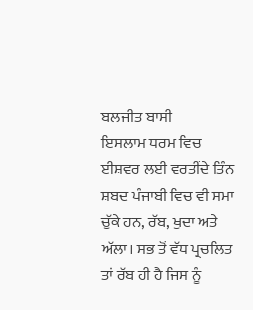ਬਲਜੀਤ ਬਾਸੀ
ਇਸਲਾਮ ਧਰਮ ਵਿਚ ਈਸ਼ਵਰ ਲਈ ਵਰਤੀਂਦੇ ਤਿੰਨ ਸ਼ਬਦ ਪੰਜਾਬੀ ਵਿਚ ਵੀ ਸਮਾ ਚੁੱਕੇ ਹਨ, ਰੱਬ, ਖੁਦਾ ਅਤੇ ਅੱਲਾ। ਸਭ ਤੋਂ ਵੱਧ ਪ੍ਰਚਲਿਤ ਤਾਂ ਰੱਬ ਹੀ ਹੈ ਜਿਸ ਨੂੰ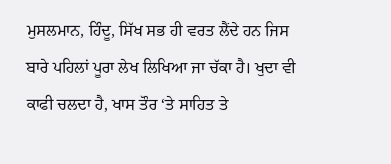ਮੁਸਲਮਾਨ, ਹਿੰਦੂ, ਸਿੱਖ ਸਭ ਹੀ ਵਰਤ ਲੈਂਦੇ ਹਨ ਜਿਸ ਬਾਰੇ ਪਹਿਲਾਂ ਪੂਰਾ ਲੇਖ ਲਿਖਿਆ ਜਾ ਚੱਕਾ ਹੈ। ਖੁਦਾ ਵੀ ਕਾਫੀ ਚਲਦਾ ਹੈ, ਖਾਸ ਤੌਰ ‘ਤੇ ਸਾਹਿਤ ਤੇ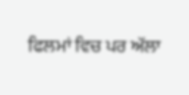ਫਿਲਮਾਂ ਵਿਚ ਪਰ ਅੱਲਾ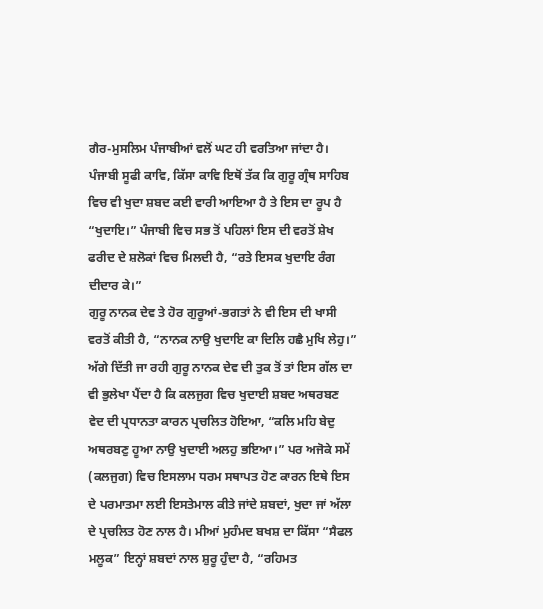ਗੈਰ-ਮੁਸਲਿਮ ਪੰਜਾਬੀਆਂ ਵਲੋਂ ਘਟ ਹੀ ਵਰਤਿਆ ਜਾਂਦਾ ਹੈ। ਪੰਜਾਬੀ ਸੂਫੀ ਕਾਵਿ, ਕਿੱਸਾ ਕਾਵਿ ਇਥੋਂ ਤੱਕ ਕਿ ਗੁਰੂ ਗ੍ਰੰਥ ਸਾਹਿਬ ਵਿਚ ਵੀ ਖੁਦਾ ਸ਼ਬਦ ਕਈ ਵਾਰੀ ਆਇਆ ਹੈ ਤੇ ਇਸ ਦਾ ਰੂਪ ਹੈ “ਖੁਦਾਇ।” ਪੰਜਾਬੀ ਵਿਚ ਸਭ ਤੋਂ ਪਹਿਲਾਂ ਇਸ ਦੀ ਵਰਤੋਂ ਸ਼ੇਖ ਫਰੀਦ ਦੇ ਸ਼ਲੋਕਾਂ ਵਿਚ ਮਿਲਦੀ ਹੈ, “ਰਤੇ ਇਸਕ ਖੁਦਾਇ ਰੰਗ ਦੀਦਾਰ ਕੇ।”
ਗੁਰੂ ਨਾਨਕ ਦੇਵ ਤੇ ਹੋਰ ਗੁਰੂਆਂ-ਭਗਤਾਂ ਨੇ ਵੀ ਇਸ ਦੀ ਖਾਸੀ ਵਰਤੋਂ ਕੀਤੀ ਹੈ, “ਨਾਨਕ ਨਾਉ ਖੁਦਾਇ ਕਾ ਦਿਲਿ ਹਛੈ ਮੁਖਿ ਲੇਹੁ।” ਅੱਗੇ ਦਿੱਤੀ ਜਾ ਰਹੀ ਗੁਰੂ ਨਾਨਕ ਦੇਵ ਦੀ ਤੁਕ ਤੋਂ ਤਾਂ ਇਸ ਗੱਲ ਦਾ ਵੀ ਭੁਲੇਖਾ ਪੈਂਦਾ ਹੈ ਕਿ ਕਲਜੁਗ ਵਿਚ ਖੁਦਾਈ ਸ਼ਬਦ ਅਥਰਬਣ ਵੇਦ ਦੀ ਪ੍ਰਧਾਨਤਾ ਕਾਰਨ ਪ੍ਰਚਲਿਤ ਹੋਇਆ, “ਕਲਿ ਮਹਿ ਬੇਦੁ ਅਥਰਬਣੁ ਹੂਆ ਨਾਉ ਖੁਦਾਈ ਅਲਹੁ ਭਇਆ।” ਪਰ ਅਜੋਕੇ ਸਮੇਂ (ਕਲਜੁਗ) ਵਿਚ ਇਸਲਾਮ ਧਰਮ ਸਥਾਪਤ ਹੋਣ ਕਾਰਨ ਇਥੇ ਇਸ ਦੇ ਪਰਮਾਤਮਾ ਲਈ ਇਸਤੇਮਾਲ ਕੀਤੇ ਜਾਂਦੇ ਸ਼ਬਦਾਂ, ਖੁਦਾ ਜਾਂ ਅੱਲਾ ਦੇ ਪ੍ਰਚਲਿਤ ਹੋਣ ਨਾਲ ਹੈ। ਮੀਆਂ ਮੁਹੰਮਦ ਬਖਸ਼ ਦਾ ਕਿੱਸਾ “ਸੈਫਲ ਮਲੂਕ” ਇਨ੍ਹਾਂ ਸ਼ਬਦਾਂ ਨਾਲ ਸ਼ੁਰੂ ਹੁੰਦਾ ਹੈ, “ਰਹਿਮਤ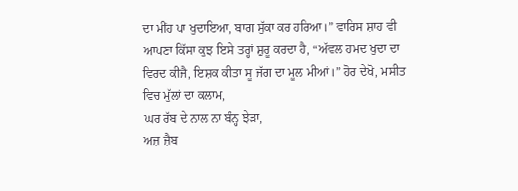ਦਾ ਮੀਂਹ ਪਾ ਖੁਦਾਇਆ, ਬਾਗ ਸੁੱਕਾ ਕਰ ਹਰਿਆ।” ਵਾਰਿਸ ਸ਼ਾਹ ਵੀ ਆਪਣਾ ਕਿੱਸਾ ਕੁਝ ਇਸੇ ਤਰ੍ਹਾਂ ਸ਼ੁਰੂ ਕਰਦਾ ਹੈ, “ਅੱਵਲ ਹਮਦ ਖੁਦਾ ਦਾ ਵਿਰਦ ਕੀਜੈ, ਇਸ਼ਕ ਕੀਤਾ ਸੂ ਜੱਗ ਦਾ ਮੂਲ ਮੀਆਂ।” ਹੋਰ ਦੇਖੋ, ਮਸੀਤ ਵਿਚ ਮੁੱਲਾਂ ਦਾ ਕਲਾਮ,
ਘਰ ਰੱਬ ਦੇ ਨਾਲ ਨਾ ਬੰਨ੍ਹ ਝੇੜਾ,
ਅਜ਼ ਜ਼ੈਬ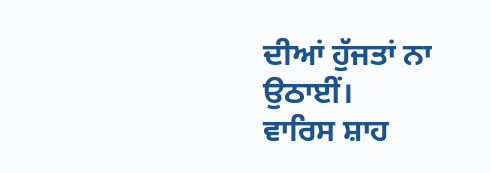ਦੀਆਂ ਹੁੱਜਤਾਂ ਨਾ ਉਠਾਈਂ।
ਵਾਰਿਸ ਸ਼ਾਹ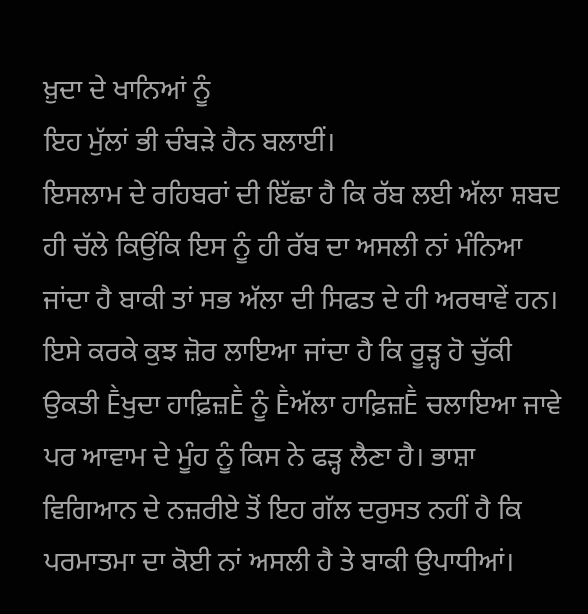ਖ਼ੁਦਾ ਦੇ ਖਾਨਿਆਂ ਨੂੰ
ਇਹ ਮੁੱਲਾਂ ਭੀ ਚੰਬੜੇ ਹੈਨ ਬਲਾਈਂ।
ਇਸਲਾਮ ਦੇ ਰਹਿਬਰਾਂ ਦੀ ਇੱਛਾ ਹੈ ਕਿ ਰੱਬ ਲਈ ਅੱਲਾ ਸ਼ਬਦ ਹੀ ਚੱਲੇ ਕਿਉਂਕਿ ਇਸ ਨੂੰ ਹੀ ਰੱਬ ਦਾ ਅਸਲੀ ਨਾਂ ਮੰਨਿਆ ਜਾਂਦਾ ਹੈ ਬਾਕੀ ਤਾਂ ਸਭ ਅੱਲਾ ਦੀ ਸਿਫਤ ਦੇ ਹੀ ਅਰਥਾਵੇਂ ਹਨ। ਇਸੇ ਕਰਕੇ ਕੁਝ ਜ਼ੋਰ ਲਾਇਆ ਜਾਂਦਾ ਹੈ ਕਿ ਰੂੜ੍ਹ ਹੋ ਚੁੱਕੀ ਉਕਤੀ Ḕਖੁਦਾ ਹਾਫ਼ਿਜ਼Ḕ ਨੂੰ Ḕਅੱਲਾ ਹਾਫ਼ਿਜ਼Ḕ ਚਲਾਇਆ ਜਾਵੇ ਪਰ ਆਵਾਮ ਦੇ ਮੂੰਹ ਨੂੰ ਕਿਸ ਨੇ ਫੜ੍ਹ ਲੈਣਾ ਹੈ। ਭਾਸ਼ਾ ਵਿਗਿਆਨ ਦੇ ਨਜ਼ਰੀਏ ਤੋਂ ਇਹ ਗੱਲ ਦਰੁਸਤ ਨਹੀਂ ਹੈ ਕਿ ਪਰਮਾਤਮਾ ਦਾ ਕੋਈ ਨਾਂ ਅਸਲੀ ਹੈ ਤੇ ਬਾਕੀ ਉਪਾਧੀਆਂ।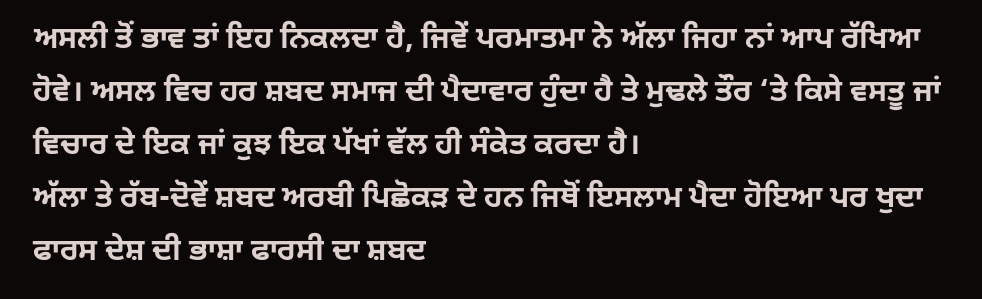ਅਸਲੀ ਤੋਂ ਭਾਵ ਤਾਂ ਇਹ ਨਿਕਲਦਾ ਹੈ, ਜਿਵੇਂ ਪਰਮਾਤਮਾ ਨੇ ਅੱਲਾ ਜਿਹਾ ਨਾਂ ਆਪ ਰੱਖਿਆ ਹੋਵੇ। ਅਸਲ ਵਿਚ ਹਰ ਸ਼ਬਦ ਸਮਾਜ ਦੀ ਪੈਦਾਵਾਰ ਹੁੰਦਾ ਹੈ ਤੇ ਮੁਢਲੇ ਤੌਰ ‘ਤੇ ਕਿਸੇ ਵਸਤੂ ਜਾਂ ਵਿਚਾਰ ਦੇ ਇਕ ਜਾਂ ਕੁਝ ਇਕ ਪੱਖਾਂ ਵੱਲ ਹੀ ਸੰਕੇਤ ਕਰਦਾ ਹੈ।
ਅੱਲਾ ਤੇ ਰੱਬ-ਦੋਵੇਂ ਸ਼ਬਦ ਅਰਬੀ ਪਿਛੋਕੜ ਦੇ ਹਨ ਜਿਥੋਂ ਇਸਲਾਮ ਪੈਦਾ ਹੋਇਆ ਪਰ ਖੁਦਾ ਫਾਰਸ ਦੇਸ਼ ਦੀ ਭਾਸ਼ਾ ਫਾਰਸੀ ਦਾ ਸ਼ਬਦ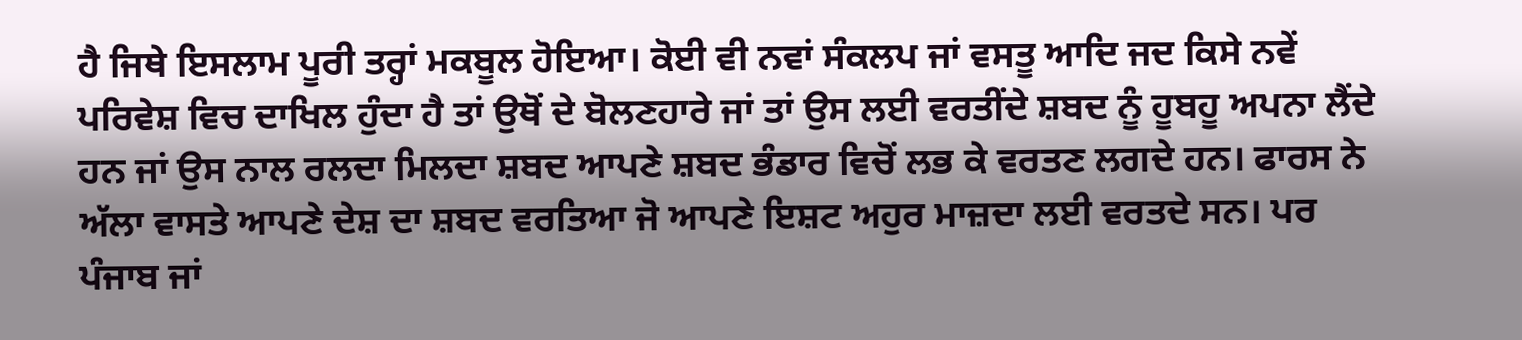ਹੈ ਜਿਥੇ ਇਸਲਾਮ ਪੂਰੀ ਤਰ੍ਹਾਂ ਮਕਬੂਲ ਹੋਇਆ। ਕੋਈ ਵੀ ਨਵਾਂ ਸੰਕਲਪ ਜਾਂ ਵਸਤੂ ਆਦਿ ਜਦ ਕਿਸੇ ਨਵੇਂ ਪਰਿਵੇਸ਼ ਵਿਚ ਦਾਖਿਲ ਹੁੰਦਾ ਹੈ ਤਾਂ ਉਥੋਂ ਦੇ ਬੋਲਣਹਾਰੇ ਜਾਂ ਤਾਂ ਉਸ ਲਈ ਵਰਤੀਂਦੇ ਸ਼ਬਦ ਨੂੰ ਹੂਬਹੂ ਅਪਨਾ ਲੈਂਦੇ ਹਨ ਜਾਂ ਉਸ ਨਾਲ ਰਲਦਾ ਮਿਲਦਾ ਸ਼ਬਦ ਆਪਣੇ ਸ਼ਬਦ ਭੰਡਾਰ ਵਿਚੋਂ ਲਭ ਕੇ ਵਰਤਣ ਲਗਦੇ ਹਨ। ਫਾਰਸ ਨੇ ਅੱਲਾ ਵਾਸਤੇ ਆਪਣੇ ਦੇਸ਼ ਦਾ ਸ਼ਬਦ ਵਰਤਿਆ ਜੋ ਆਪਣੇ ਇਸ਼ਟ ਅਹੁਰ ਮਾਜ਼ਦਾ ਲਈ ਵਰਤਦੇ ਸਨ। ਪਰ ਪੰਜਾਬ ਜਾਂ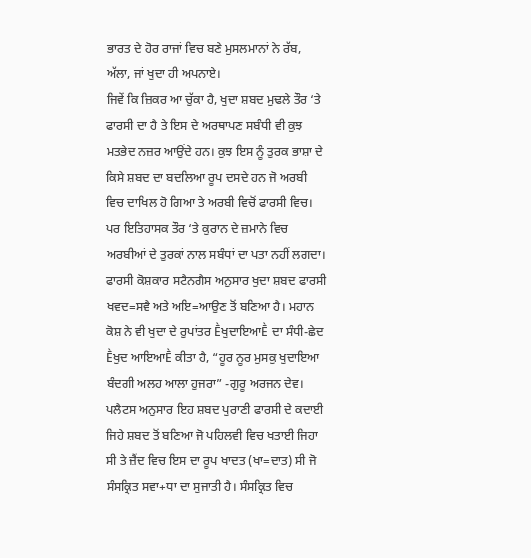ਭਾਰਤ ਦੇ ਹੋਰ ਰਾਜਾਂ ਵਿਚ ਬਣੇ ਮੁਸਲਮਾਨਾਂ ਨੇ ਰੱਬ, ਅੱਲਾ, ਜਾਂ ਖੁਦਾ ਹੀ ਅਪਨਾਏ।
ਜਿਵੇਂ ਕਿ ਜ਼ਿਕਰ ਆ ਚੁੱਕਾ ਹੈ, ਖੁਦਾ ਸ਼ਬਦ ਮੁਢਲੇ ਤੌਰ ‘ਤੇ ਫਾਰਸੀ ਦਾ ਹੈ ਤੇ ਇਸ ਦੇ ਅਰਥਾਪਣ ਸਬੰਧੀ ਵੀ ਕੁਝ ਮਤਭੇਦ ਨਜ਼ਰ ਆਉਂਦੇ ਹਨ। ਕੁਝ ਇਸ ਨੂੰ ਤੁਰਕ ਭਾਸ਼ਾ ਦੇ ਕਿਸੇ ਸ਼ਬਦ ਦਾ ਬਦਲਿਆ ਰੂਪ ਦਸਦੇ ਹਨ ਜੋ ਅਰਬੀ ਵਿਚ ਦਾਖਿਲ ਹੋ ਗਿਆ ਤੇ ਅਰਬੀ ਵਿਚੋਂ ਫਾਰਸੀ ਵਿਚ। ਪਰ ਇਤਿਹਾਸਕ ਤੌਰ ‘ਤੇ ਕੁਰਾਨ ਦੇ ਜ਼ਮਾਨੇ ਵਿਚ ਅਰਬੀਆਂ ਦੇ ਤੁਰਕਾਂ ਨਾਲ ਸਬੰਧਾਂ ਦਾ ਪਤਾ ਨਹੀਂ ਲਗਦਾ। ਫਾਰਸੀ ਕੋਸ਼ਕਾਰ ਸਟੈਨਗੈਸ ਅਨੁਸਾਰ ਖੁਦਾ ਸ਼ਬਦ ਫਾਰਸੀ ਖਵਦ=ਸਵੈ ਅਤੇ ਅਇ=ਆਉਣ ਤੋਂ ਬਣਿਆ ਹੈ। ਮਹਾਨ ਕੋਸ਼ ਨੇ ਵੀ ਖੁਦਾ ਦੇ ਰੁਪਾਂਤਰ ḔਖੁਦਾਇਆḔ ਦਾ ਸੰਧੀ-ਛੇਦ Ḕਖੁਦ ਆਇਆḔ ਕੀਤਾ ਹੈ, “ਹੂਰ ਨੂਰ ਮੁਸਕੁ ਖੁਦਾਇਆ ਬੰਦਗੀ ਅਲਹ ਆਲਾ ਹੁਜਰਾ” -ਗੁਰੂ ਅਰਜਨ ਦੇਵ।
ਪਲੈਟਸ ਅਨੁਸਾਰ ਇਹ ਸ਼ਬਦ ਪੁਰਾਣੀ ਫਾਰਸੀ ਦੇ ਕਦਾਈ ਜਿਹੇ ਸ਼ਬਦ ਤੋਂ ਬਣਿਆ ਜੋ ਪਹਿਲਵੀ ਵਿਚ ਖਤਾਈ ਜਿਹਾ ਸੀ ਤੇ ਜ਼ੈਂਦ ਵਿਚ ਇਸ ਦਾ ਰੂਪ ਖਾਦਤ (ਖਾ=ਦਾਤ) ਸੀ ਜੋ ਸੰਸਕ੍ਰਿਤ ਸਵਾ+ਧਾ ਦਾ ਸੁਜਾਤੀ ਹੈ। ਸੰਸਕ੍ਰਿਤ ਵਿਚ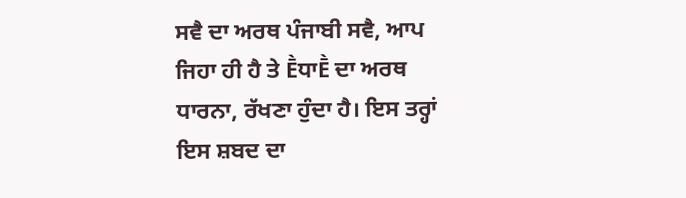ਸਵੈ ਦਾ ਅਰਥ ਪੰਜਾਬੀ ਸਵੈ, ਆਪ ਜਿਹਾ ਹੀ ਹੈ ਤੇ ḔਧਾḔ ਦਾ ਅਰਥ ਧਾਰਨਾ, ਰੱਖਣਾ ਹੁੰਦਾ ਹੈ। ਇਸ ਤਰ੍ਹਾਂ ਇਸ ਸ਼ਬਦ ਦਾ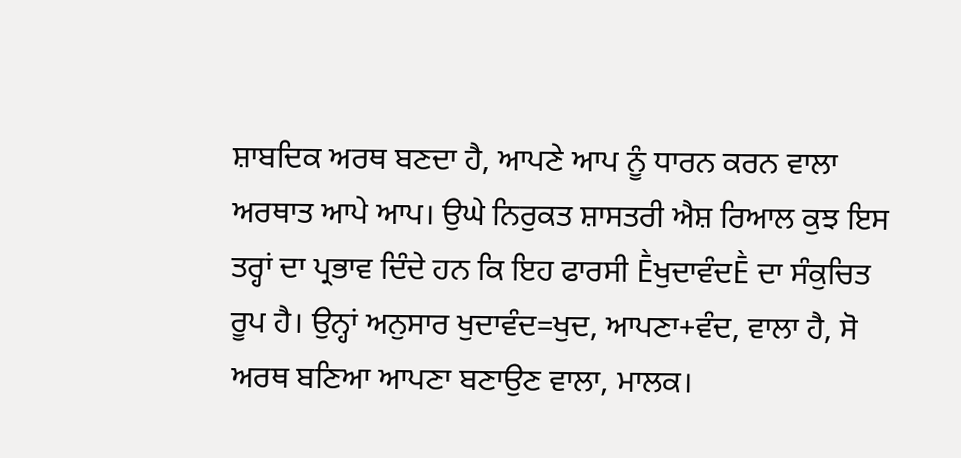ਸ਼ਾਬਦਿਕ ਅਰਥ ਬਣਦਾ ਹੈ, ਆਪਣੇ ਆਪ ਨੂੰ ਧਾਰਨ ਕਰਨ ਵਾਲਾ ਅਰਥਾਤ ਆਪੇ ਆਪ। ਉਘੇ ਨਿਰੁਕਤ ਸ਼ਾਸਤਰੀ ਐਸ਼ ਰਿਆਲ ਕੁਝ ਇਸ ਤਰ੍ਹਾਂ ਦਾ ਪ੍ਰਭਾਵ ਦਿੰਦੇ ਹਨ ਕਿ ਇਹ ਫਾਰਸੀ ḔਖੁਦਾਵੰਦḔ ਦਾ ਸੰਕੁਚਿਤ ਰੂਪ ਹੈ। ਉਨ੍ਹਾਂ ਅਨੁਸਾਰ ਖੁਦਾਵੰਦ=ਖੁਦ, ਆਪਣਾ+ਵੰਦ, ਵਾਲਾ ਹੈ, ਸੋ ਅਰਥ ਬਣਿਆ ਆਪਣਾ ਬਣਾਉਣ ਵਾਲਾ, ਮਾਲਕ।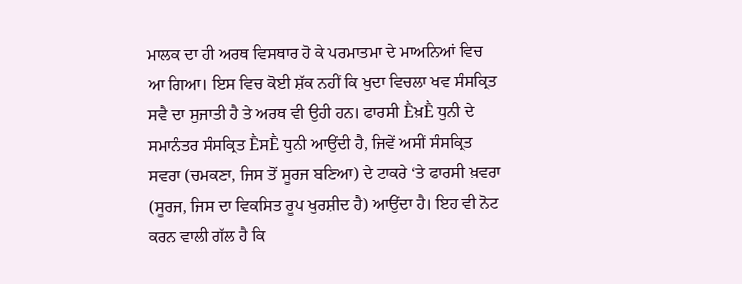ਮਾਲਕ ਦਾ ਹੀ ਅਰਥ ਵਿਸਥਾਰ ਹੋ ਕੇ ਪਰਮਾਤਮਾ ਦੇ ਮਾਅਨਿਆਂ ਵਿਚ ਆ ਗਿਆ। ਇਸ ਵਿਚ ਕੋਈ ਸ਼ੱਕ ਨਹੀਂ ਕਿ ਖੁਦਾ ਵਿਚਲਾ ਖਵ ਸੰਸਕ੍ਰਿਤ ਸਵੈ ਦਾ ਸੁਜਾਤੀ ਹੈ ਤੇ ਅਰਥ ਵੀ ਉਹੀ ਹਨ। ਫਾਰਸੀ Ḕਖ਼Ḕ ਧੁਨੀ ਦੇ ਸਮਾਨੰਤਰ ਸੰਸਕ੍ਰਿਤ ḔਸḔ ਧੁਨੀ ਆਉਂਦੀ ਹੈ, ਜਿਵੇਂ ਅਸੀਂ ਸੰਸਕ੍ਰਿਤ ਸਵਰਾ (ਚਮਕਣਾ, ਜਿਸ ਤੋਂ ਸੂਰਜ ਬਣਿਆ) ਦੇ ਟਾਕਰੇ ‘ਤੇ ਫਾਰਸੀ ਖ਼ਵਰਾ (ਸੂਰਜ, ਜਿਸ ਦਾ ਵਿਕਸਿਤ ਰੂਪ ਖੁਰਸ਼ੀਦ ਹੈ) ਆਉਂਦਾ ਹੈ। ਇਹ ਵੀ ਨੋਟ ਕਰਨ ਵਾਲੀ ਗੱਲ ਹੈ ਕਿ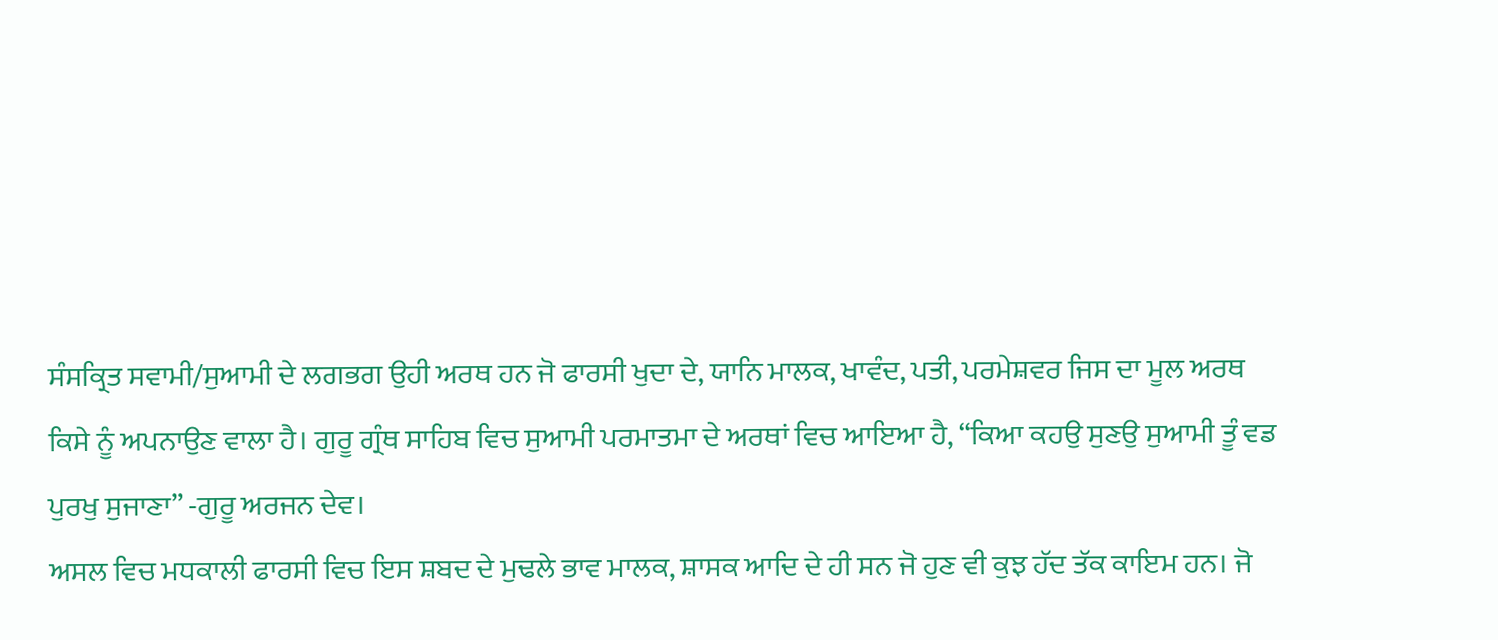ਸੰਸਕ੍ਰਿਤ ਸਵਾਮੀ/ਸੁਆਮੀ ਦੇ ਲਗਭਗ ਉਹੀ ਅਰਥ ਹਨ ਜੋ ਫਾਰਸੀ ਖੁਦਾ ਦੇ, ਯਾਨਿ ਮਾਲਕ, ਖਾਵੰਦ, ਪਤੀ, ਪਰਮੇਸ਼ਵਰ ਜਿਸ ਦਾ ਮੂਲ ਅਰਥ ਕਿਸੇ ਨੂੰ ਅਪਨਾਉਣ ਵਾਲਾ ਹੈ। ਗੁਰੂ ਗ੍ਰੰਥ ਸਾਹਿਬ ਵਿਚ ਸੁਆਮੀ ਪਰਮਾਤਮਾ ਦੇ ਅਰਥਾਂ ਵਿਚ ਆਇਆ ਹੈ, “ਕਿਆ ਕਹਉ ਸੁਣਉ ਸੁਆਮੀ ਤੂੰ ਵਡ ਪੁਰਖੁ ਸੁਜਾਣਾ” -ਗੁਰੂ ਅਰਜਨ ਦੇਵ।
ਅਸਲ ਵਿਚ ਮਧਕਾਲੀ ਫਾਰਸੀ ਵਿਚ ਇਸ ਸ਼ਬਦ ਦੇ ਮੁਢਲੇ ਭਾਵ ਮਾਲਕ, ਸ਼ਾਸਕ ਆਦਿ ਦੇ ਹੀ ਸਨ ਜੋ ਹੁਣ ਵੀ ਕੁਝ ਹੱਦ ਤੱਕ ਕਾਇਮ ਹਨ। ਜੋ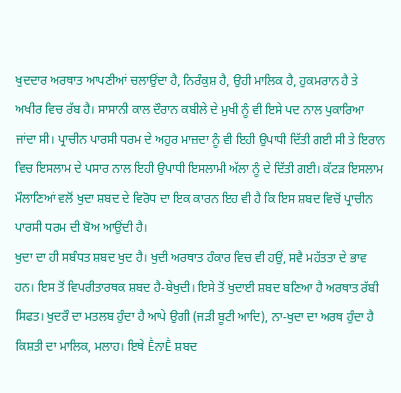ਖੁਦਦਾਰ ਅਰਥਾਤ ਆਪਣੀਆਂ ਚਲਾਉਂਦਾ ਹੈ, ਨਿਰੰਕੁਸ਼ ਹੈ, ਉਹੀ ਮਾਲਿਕ ਹੈ, ਹੁਕਮਰਾਨ ਹੈ ਤੇ ਅਖੀਰ ਵਿਚ ਰੱਬ ਹੈ। ਸਾਸਾਨੀ ਕਾਲ ਦੌਰਾਨ ਕਬੀਲੇ ਦੇ ਮੁਖੀ ਨੂੰ ਵੀ ਇਸੇ ਪਦ ਨਾਲ ਪੁਕਾਰਿਆ ਜਾਂਦਾ ਸੀ। ਪ੍ਰਾਚੀਨ ਪਾਰਸੀ ਧਰਮ ਦੇ ਅਹੁਰ ਮਾਜ਼ਦਾ ਨੂੰ ਵੀ ਇਹੀ ਉਪਾਧੀ ਦਿੱਤੀ ਗਈ ਸੀ ਤੇ ਇਰਾਨ ਵਿਚ ਇਸਲਾਮ ਦੇ ਪਸਾਰ ਨਾਲ ਇਹੀ ਉਪਾਧੀ ਇਸਲਾਮੀ ਅੱਲਾ ਨੂੰ ਦੇ ਦਿੱਤੀ ਗਈ। ਕੱਟੜ ਇਸਲਾਮ ਮੌਲਾਣਿਆਂ ਵਲੋਂ ਖੁਦਾ ਸ਼ਬਦ ਦੇ ਵਿਰੋਧ ਦਾ ਇਕ ਕਾਰਨ ਇਹ ਵੀ ਹੈ ਕਿ ਇਸ ਸ਼ਬਦ ਵਿਚੋਂ ਪ੍ਰਾਚੀਨ ਪਾਰਸੀ ਧਰਮ ਦੀ ਬੋਅ ਆਉਂਦੀ ਹੈ।
ਖੁਦਾ ਦਾ ਹੀ ਸਬੰਧਤ ਸ਼ਬਦ ਖੁਦ ਹੈ। ਖੁਦੀ ਅਰਥਾਤ ਹੰਕਾਰ ਵਿਚ ਵੀ ਹਉਂ, ਸਵੈ ਮਹੱਤਤਾ ਦੇ ਭਾਵ ਹਨ। ਇਸ ਤੋਂ ਵਿਪਰੀਤਾਰਥਕ ਸ਼ਬਦ ਹੈ-ਬੇਖੁਦੀ। ਇਸੇ ਤੋਂ ਖੁਦਾਈ ਸ਼ਬਦ ਬਣਿਆ ਹੈ ਅਰਥਾਤ ਰੱਬੀ ਸਿਫਤ। ਖੁਦਰੌ ਦਾ ਮਤਲਬ ਹੁੰਦਾ ਹੈ ਆਪੇ ਉਗੀ (ਜੜੀ ਬੂਟੀ ਆਦਿ), ਨਾ-ਖੁਦਾ ਦਾ ਅਰਥ ਹੁੰਦਾ ਹੈ ਕਿਸ਼ਤੀ ਦਾ ਮਾਲਿਕ, ਮਲਾਹ। ਇਥੇ ḔਨਾḔ ਸ਼ਬਦ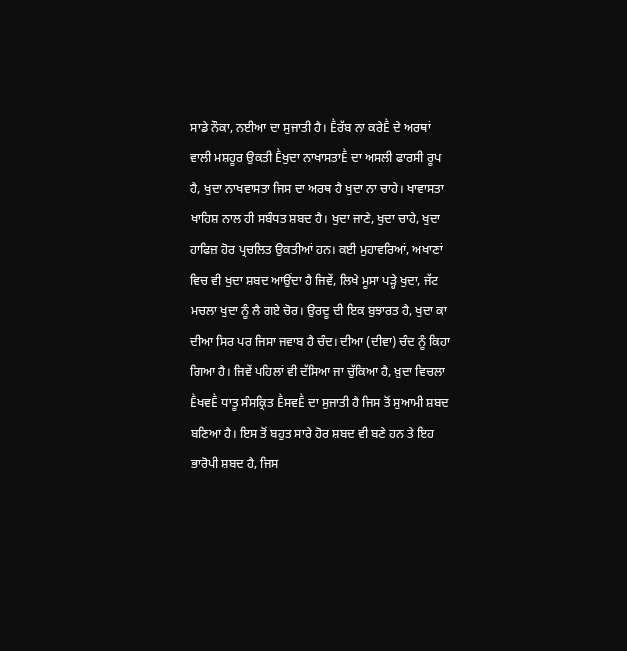ਸਾਡੇ ਨੌਕਾ, ਨਈਆ ਦਾ ਸੁਜਾਤੀ ਹੈ। Ḕਰੱਬ ਨਾ ਕਰੇḔ ਦੇ ਅਰਥਾਂ ਵਾਲੀ ਮਸ਼ਹੂਰ ਉਕਤੀ Ḕਖੁਦਾ ਨਾਖਾਸਤਾḔ ਦਾ ਅਸਲੀ ਫਾਰਸੀ ਰੂਪ ਹੈ, ਖੁਦਾ ਨਾਖਵਾਸਤਾ ਜਿਸ ਦਾ ਅਰਥ ਹੈ ਖੁਦਾ ਨਾ ਚਾਹੇ। ਖਾਵਾਸਤਾ ਖਾਹਿਸ਼ ਨਾਲ ਹੀ ਸਬੰਧਤ ਸ਼ਬਦ ਹੈ। ਖੁਦਾ ਜਾਣੇ, ਖੁਦਾ ਚਾਹੇ, ਖੁਦਾ ਹਾਫਿਜ਼ ਹੋਰ ਪ੍ਰਚਲਿਤ ਉਕਤੀਆਂ ਹਨ। ਕਈ ਮੁਹਾਵਰਿਆਂ, ਅਖਾਣਾਂ ਵਿਚ ਵੀ ਖੁਦਾ ਸ਼ਬਦ ਆਉਂਦਾ ਹੈ ਜਿਵੇਂ, ਲਿਖੇ ਮੂਸਾ ਪੜ੍ਹੇ ਖੁਦਾ, ਜੱਟ ਮਚਲਾ ਖੁਦਾ ਨੂੰ ਲੈ ਗਏ ਚੋਰ। ਉਰਦੂ ਦੀ ਇਕ ਬੁਝਾਰਤ ਹੈ, ਖੁਦਾ ਕਾ ਦੀਆ ਸਿਰ ਪਰ ਜਿਸਾ ਜਵਾਬ ਹੈ ਚੰਦ। ਦੀਆ (ਦੀਵਾ) ਚੰਦ ਨੂੰ ਕਿਹਾ ਗਿਆ ਹੈ। ਜਿਵੇਂ ਪਹਿਲਾਂ ਵੀ ਦੱਸਿਆ ਜਾ ਚੁੱਕਿਆ ਹੈ, ਖ਼ੁਦਾ ਵਿਚਲਾ ḔਖਵḔ ਧਾਤੂ ਸੰਸਕ੍ਰਿਤ ḔਸਵḔ ਦਾ ਸੁਜਾਤੀ ਹੈ ਜਿਸ ਤੋਂ ਸੁਆਮੀ ਸ਼ਬਦ ਬਣਿਆ ਹੈ। ਇਸ ਤੋਂ ਬਹੁਤ ਸਾਰੇ ਹੋਰ ਸ਼ਬਦ ਵੀ ਬਣੇ ਹਨ ਤੇ ਇਹ ਭਾਰੋਪੀ ਸ਼ਬਦ ਹੈ, ਜਿਸ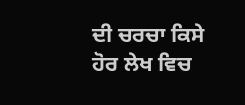ਦੀ ਚਰਚਾ ਕਿਸੇ ਹੋਰ ਲੇਖ ਵਿਚ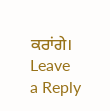ਕਰਾਂਗੇ।
Leave a Reply